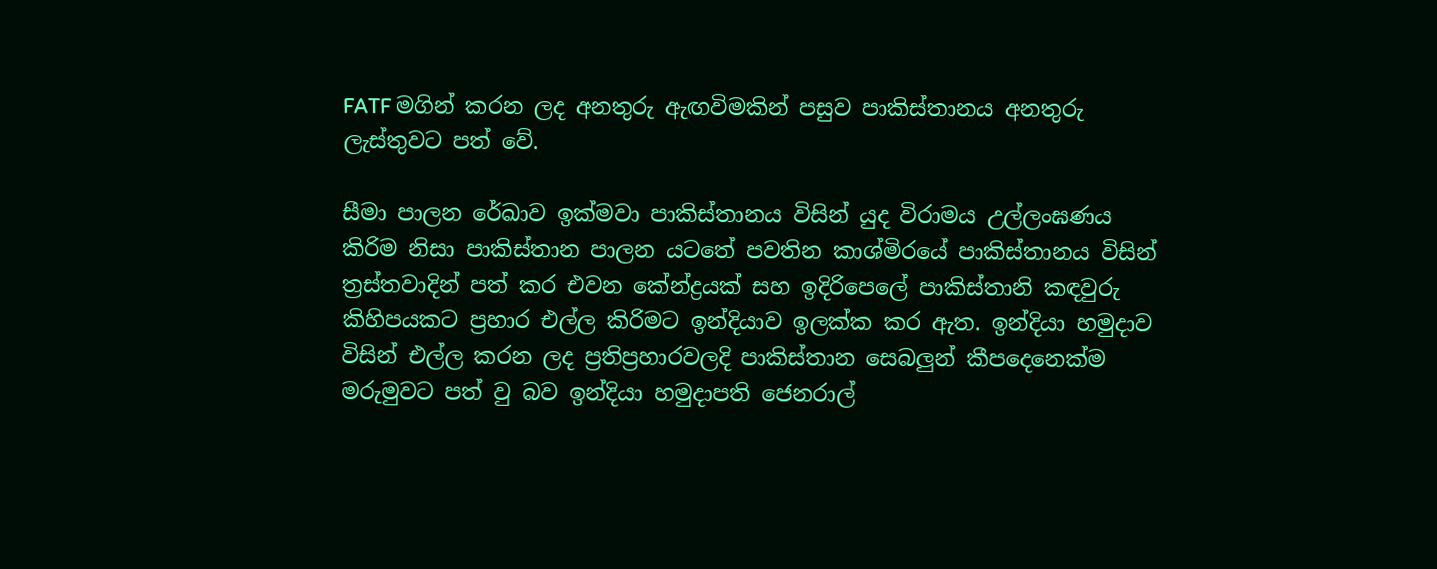FATF මගින් කරන ලද අනතුරු ඇඟවිමකින් පසුව පාකිස්තානය අනතුරු ලැස්තුවට පත් වේ.

සීමා පාලන රේඛාව ඉක්මවා පාකිස්තානය විසින් යුද විරාමය උල්ලංඝණය කිරිම නිසා පාකිස්තාන පාලන යටතේ පවතින කාශ්මිරයේ පාකිස්තානය විසින් ත්‍රස්තවාදින් පත් කර එවන කේන්ද්‍රයක් සහ ඉදිරිපෙලේ පාකිස්තානි කඳවුරු කිහිපයකට ප්‍රහාර එල්ල කිරිමට ඉන්දියාව ඉලක්ක කර ඇත. ඉන්දියා හමුදාව විසින් එල්ල කරන ලද ප්‍රතිප්‍රහාරවලදි පාකිස්තාන සෙබලුන් කීපදෙනෙක්ම මරුමුවට පත් වු බව ඉන්දියා හමුදාපති ජෙනරාල්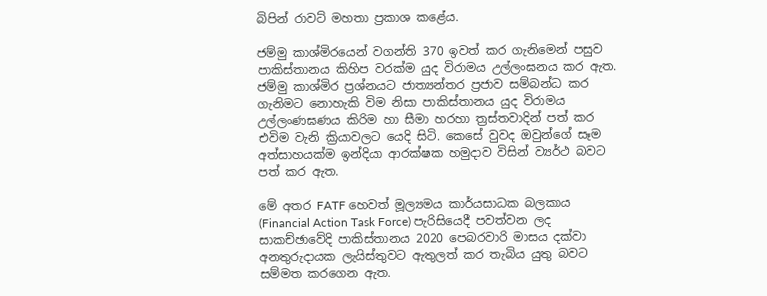බිපින් රාවට් මහතා ප්‍රකාශ කළේය.

ජම්මු කාශ්මිරයෙන් වගන්ති 370 ඉවත් කර ගැනිමෙන් පසුව පාකිස්තානය කිහිප වරක්ම යුද විරාමය උල්ලංඝනය කර ඇත. ජම්මු කාශ්මිර ප්‍රශ්නයට ජාත්‍යන්තර ප්‍රජාව සම්බන්ධ කර ගැනිමට නොහැකි විම නිසා පාකිස්තානය යුද විරාමය උල්ලංණඝණය කිරිම හා සීමා හරහා ත්‍රස්තවාදින් පත් කර එවිම වැනි ක්‍රියාවලට යෙදි සිටි. කෙසේ වුවද ඔවුන්ගේ සෑම අත්සාහයක්ම ඉන්දියා ආරක්ෂක හමුදාව විසින් ව්‍යර්ථ බවට පත් කර ඇත.

මේ අතර FATF හෙවත් මූල්‍යමය කාර්යසාධක බලකාය (Financial Action Task Force) පැරිසියෙදී පවත්වන ලද සාකච්ඡාවේදි පාකිස්තානය 2020 පෙබරවාරි මාසය දක්වා අනතුරුදායක ලැයිස්තුවට ඇතුලත් කර තැබිය යුතු බවට සම්මත කරගෙන ඇත.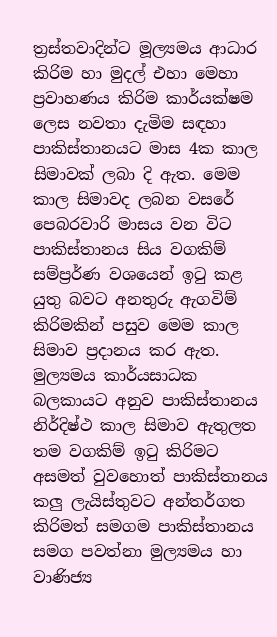ත්‍රස්තවාදින්ට මූල්‍යමය ආධාර කිරිම හා මුදල් එහා මෙහා ප්‍රවාහණය කිරිම කාර්යක්ෂම ලෙස නවතා දැමිම සඳහා පාකිස්තානයට මාස 4ක කාල සිමාවක් ලබා දි ඇත. මෙම කාල සිමාවද ලබන වසරේ පෙබරවාරි මාසය වන විට පාකිස්තානය සිය වගකිම් සම්ප්‍රර්ණ වශයෙන් ඉටු කළ යුතු බවට අනතුරු ඇගවිම් කිරිමකින් පසුව මෙම කාල සිමාව ප්‍රදානය කර ඇත. මුල්‍යමය කාර්යසාධක බලකායට අනුව පාකිස්තානය නිර්දිෂ්ථ කාල සිමාව ඇතුලත තම වගකිම් ඉටු කිරිමට අසමත් වුවහොත් පාකිස්තානය කලු ලැයිස්තුවට අන්තර්ගත කිරිමත් සමගම පාකිස්තානය සමග පවත්නා මුල්‍යමය හා වාණිජ්‍ය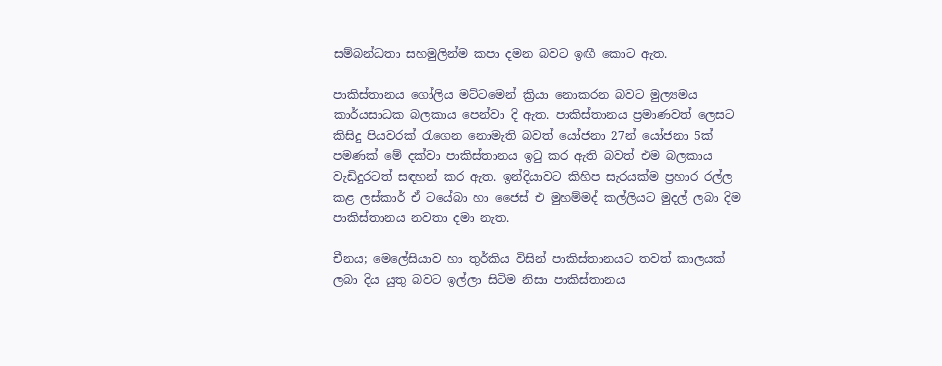සම්බන්ධතා සහමුලින්ම කපා දමන බවට ඉඟී කොට ඇත.

පාකිස්තානය ගෝලිය මට්ටමෙන් ක්‍රියා නොකරන බවට මුල්‍යමය කාර්යසාධක බලකාය පෙන්වා දි ඇත. පාකිස්තානය ප්‍රමාණවත් ලෙසට කිසිදු පියවරක් රැගෙන නොමැති බවත් යෝජනා 27න් යෝජනා 5ක් පමණක් මේ දක්වා පාකිස්තානය ඉටු කර ඇති බවත් එම බලකාය වැඩිදුරටත් සඳහන් කර ඇත. ඉන්දියාවට කිහිප සැරයක්ම ප්‍රහාර රල්ල කළ ලස්කාර් ඒ ටයේබා හා ජෛස් එ මුහම්මද් කල්ලියට මුදල් ලබා දිම පාකිස්තානය නවතා දමා නැත.

චීනය; මෙලේසියාව හා තුර්කිය විසින් පාකිස්තානයට තවත් කාලයක් ලබා දිය යුතු බවට ඉල්ලා සිටිම නිසා පාකිස්තානය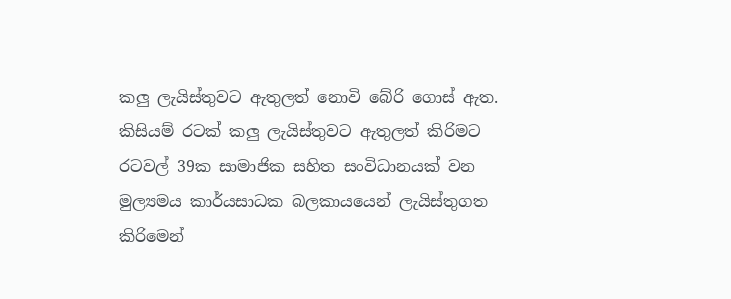කලු ලැයිස්තුවට ඇතුලත් නොවි බේරි ගොස් ඇත. කිසියම් රටක් කලු ලැයිස්තුවට ඇතුලත් කිරිමට රටවල් 39ක සාමාජික සහිත සංවිධානයක් වන මුල්‍යමය කාර්යසාධක බලකායයෙන් ලැයිස්තුගත කිරිමෙන්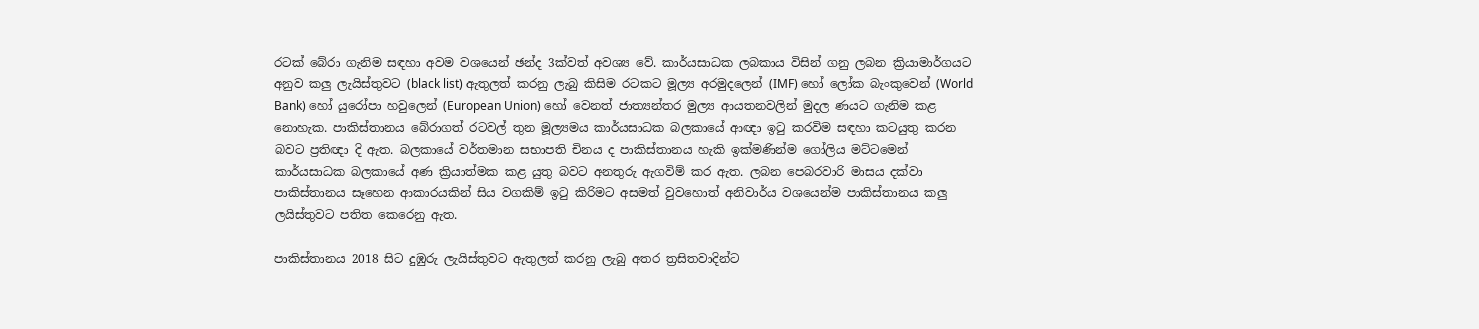රටක් බේරා ගැනිම සඳහා අවම වශයෙන් ඡන්ද 3ක්වත් අවශ්‍ය වේ. කාර්යසාධක ලබකාය විසින් ගනු ලබන ක්‍රියාමාර්ගයට අනුව කලු ලැයිස්තුවට (black list) ඇතුලත් කරනු ලැබු කිසිම රටකට මූල්‍ය අරමුදලෙන් (IMF) හෝ ලෝක බැංකුවෙන් (World Bank) හෝ යුරෝපා හවුලෙන් (European Union) හෝ වෙනත් ජාත්‍යන්තර මුල්‍ය ආයතනවලින් මුදල ණයට ගැනිම කළ නොහැක. පාකිස්තානය බේරාගත් රටවල් තුන මූල්‍යමය කාර්යසාධක බලකායේ ආඥා ඉටු කරවිම සඳහා කටයුතු කරන බවට ප්‍රතිඥා දි ඇත. බලකායේ වර්තමාන සභාපති චිනය ද පාකිස්තානය හැකි ඉක්මණින්ම ගෝලිය මට්ටමෙන් කාර්යසාධක බලකායේ අණ ක්‍රියාත්මක කළ යුතු බවට අනතුරු ඇගවිම් කර ඇත. ලබන පෙබරවාරි මාසය දක්වා පාකිස්තානය සෑහෙන ආකාරයකින් සිය වගකිම් ඉටු කිරිමට අසමත් වුවහොත් අනිවාර්ය වශයෙන්ම පාකිස්තානය කලු ලයිස්තුවට පතිත කෙරෙනු ඇත.

පාකිස්තානය 2018 සිට දුඹුරු ලැයිස්තුවට ඇතුලත් කරනු ලැබු අතර ත්‍රසිතවාදින්ට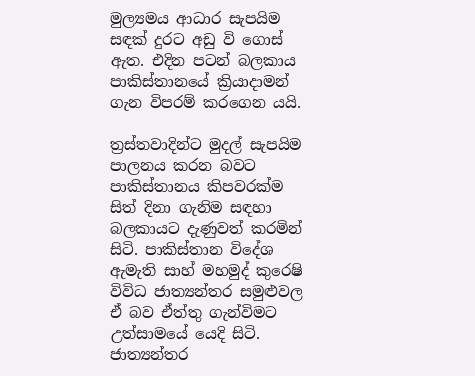මුල්‍යමය ආධාර සැපයිම සඳක් දුරට අඩු වි ගොස් ඇත. එදින පටන් බලකාය පාකිස්තානයේ ක්‍රියාදාමන් ගැන විපරම් කරගෙන යයි.

ත්‍රස්තවාදින්ට මුදල් සැපයිම පාලනය කරන බවට පාකිස්තානය කිපවරක්ම සිත් දිනා ගැනිම සඳහා බලකායට දැණුවත් කරමින් සිටි. පාකිස්තාන විදේශ ඇමැති සාහ් මහමුද් කුරෙෂි විවිධ ජාත්‍යන්තර සමුළුවල ඒ බව ඒත්තු ගැන්විමට උත්සාමයේ යෙදි සිටි. ජාත්‍යන්තර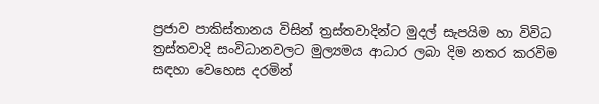ප්‍රජාව පාකිස්තානය විසින් ත්‍රස්තවාදින්ට මුදල් සැපයිම හා විවිධ ත්‍රස්තවාදි සංවිධානවලට මුල්‍යමය ආධාර ලබා දිම නතර කරවිම සඳහා වෙහෙස දරමින්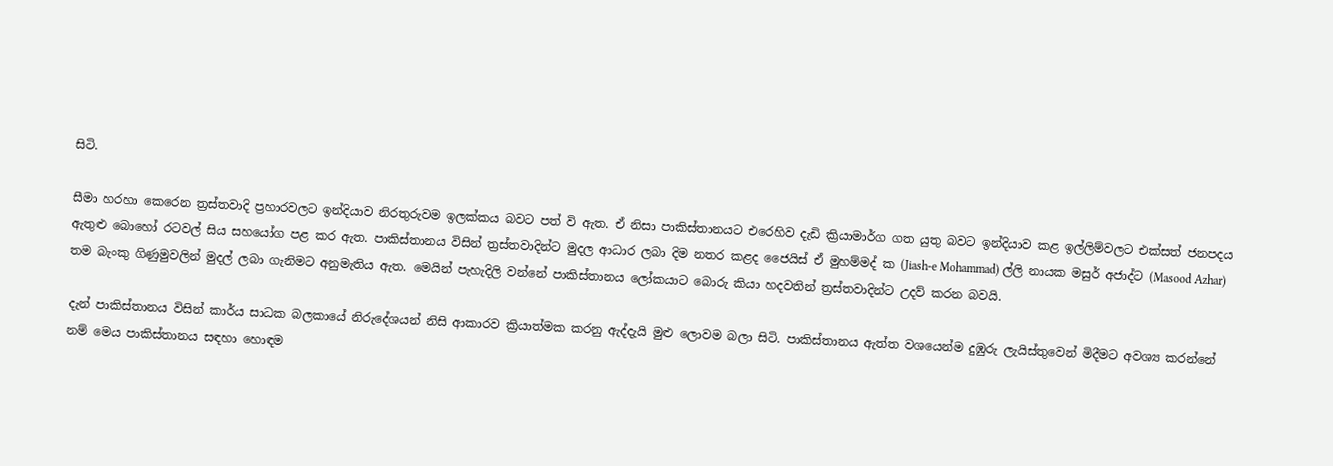සිටි.

සීමා හරහා කෙරෙන ත්‍රස්තවාදි ප්‍රහාරවලට ඉන්දියාව නිරතුරුවම ඉලක්කය බවට පත් වි ඇත. ඒ නිසා පාකිස්තානයට එරෙහිව දැඩි ක්‍රියාමාර්ග ගත යුතු බවට ඉන්දියාව කළ ඉල්ලිම්වලට එක්සත් ජනපදය ඇතුළු බොහෝ රටවල් සිය සහයෝග පළ කර ඇත. පාකිස්තානය විසින් ත්‍රස්තවාදින්ට මුදල ආධාර ලබා දිම නතර කළද ජෛයිස් ඒ මුහම්මද් ක (Jiash-e Mohammad) ල්ලි නායක මසුර් අජාද්ට (Masood Azhar) තම බැංකු ගිණුමුවලින් මුදල් ලබා ගැනිමට අනුමැතිය ඇත. මෙයින් පැහැදිලි වන්නේ පාකිස්තානය ලෝකයාට බොරු කියා හදවතින් ත්‍රස්තවාදින්ට උදව් කරන බවයි.

දැන් පාකිස්තානය විසින් කාර්ය සාධක බලකායේ නිරුදේශයන් නිසි ආකාරව ක්‍රියාත්මක කරනු ඇද්දැයි මුළු ලොවම බලා සිටි. පාකිස්තානය ඇත්ත වශයෙන්ම දුඹුරු ලැයිස්තුවෙන් මිදීමට අවශ්‍ය කරන්නේ නම් මෙය පාකිස්තානය සඳහා හොඳම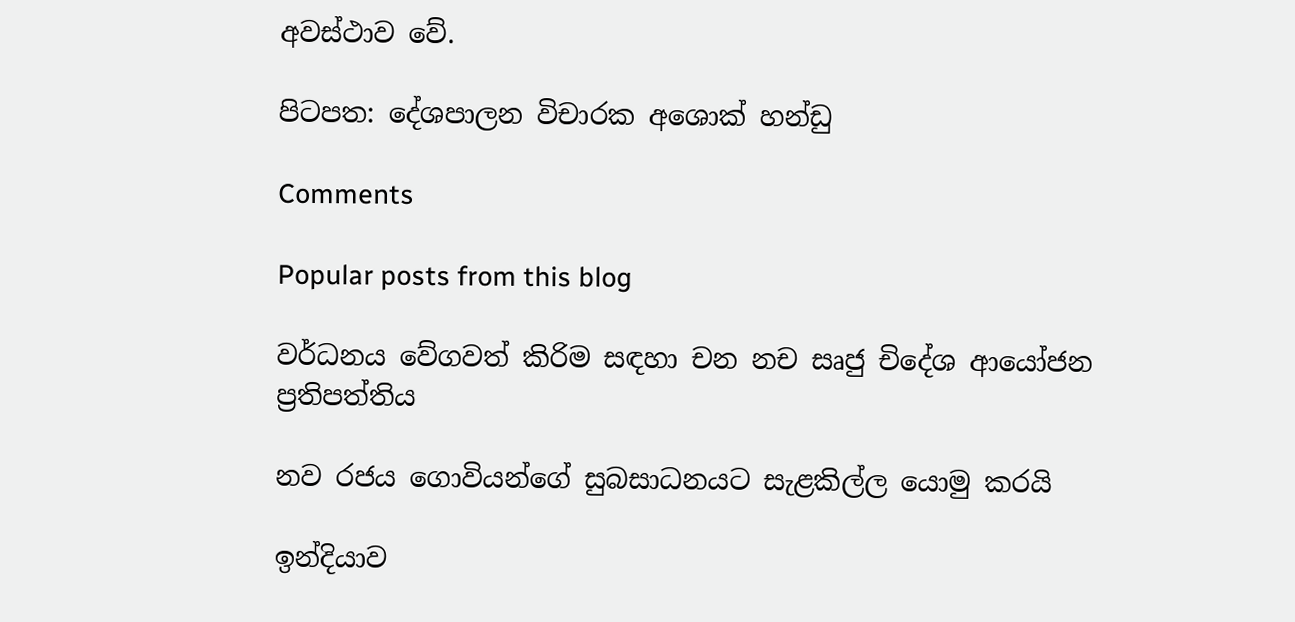අවස්ථාව වේ.

පිටපත: දේශපාලන විචාරක අශොක් හන්ඩු

Comments

Popular posts from this blog

වර්ධනය වේගවත් කිරිම සඳහා චන නච සෘජු චිදේශ ආයෝජන ප්‍රතිපත්තිය

නව රජය ගොවියන්ගේ සුබසාධනයට සැළකිල්ල යොමු කරයි

ඉන්දියාව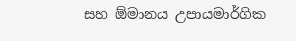සහ ඕමානය උපායමාර්ගික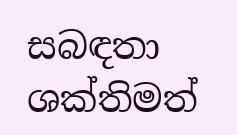සබඳතා ශක්තිමත්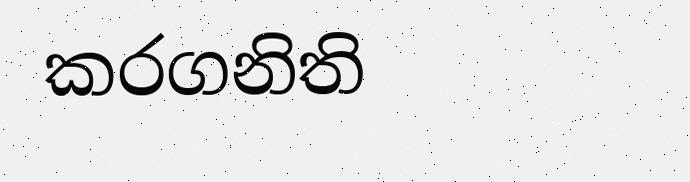කරගනිති